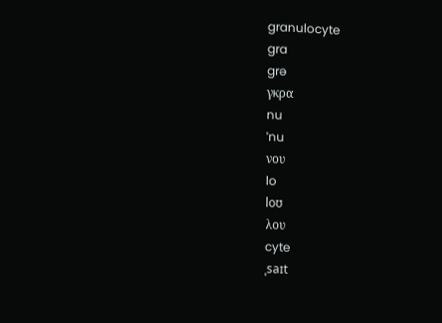granulocyte
gra
grə
γκρα
nu
ˈnu
νου
lo
loʊ
λου
cyte
ˌsaɪt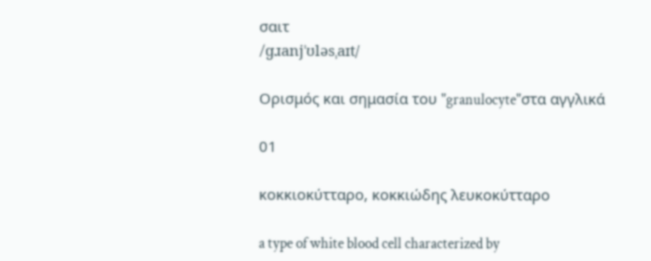σαιτ
/ɡɹanjˈʊləsˌaɪt/

Ορισμός και σημασία του "granulocyte"στα αγγλικά

01

κοκκιοκύτταρο, κοκκιώδης λευκοκύτταρο

a type of white blood cell characterized by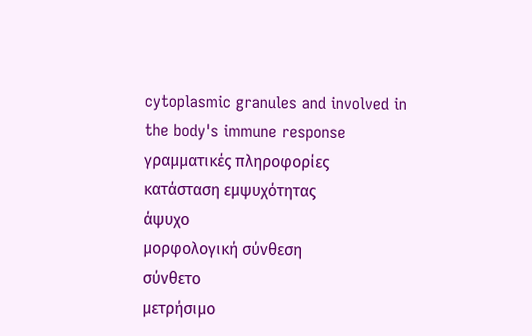cytoplasmic granules and involved in the body's immune response
γραμματικές πληροφορίες
κατάσταση εμψυχότητας
άψυχο
μορφολογική σύνθεση
σύνθετο
μετρήσιμο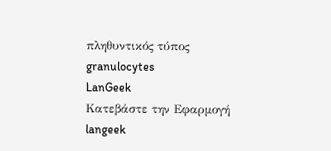πληθυντικός τύπος
granulocytes
LanGeek
Κατεβάστε την Εφαρμογή
langeek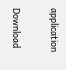application

Download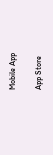Mobile App

App Store